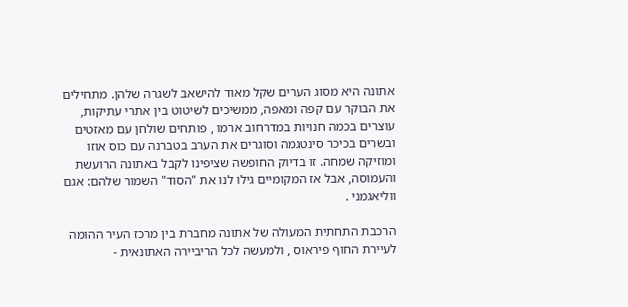אתונה היא מסוג הערים שקל מאוד להישאב לשגרה שלהן. מתחילים את הבוקר עם קפה ומאפה, ממשיכים לשיטוט בין אתרי עתיקות, עוצרים בכמה חנויות במדרחוב ארמו , פותחים שולחן עם מאזטים ובשרים בכיכר סינטגמה וסוגרים את הערב בטברנה עם כוס אוזו ומוזיקה שמחה. זו בדיוק החופשה שציפינו לקבל באתונה הרועשת והעמוסה, אבל אז המקומיים גילו לנו את "הסוד" השמור שלהם: אגם ווליאגמני .

הרכבת התחתית המעולה של אתונה מחברת בין מרכז העיר ההומה לעיירת החוף פיראוס , ולמעשה לכל הריביירה האתונאית -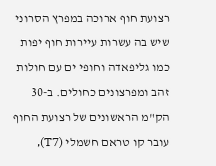רצועת חוף ארוכה במפרץ הסרוני שיש בה עשרות עיירות חוף יפות כמו גליפאדה וחופי ים עם חולות זהב ומפרצונים כחולים. ב-30 הק"מ הראשונים של רצועת החוף עובר קו טראם חשמלי (T7),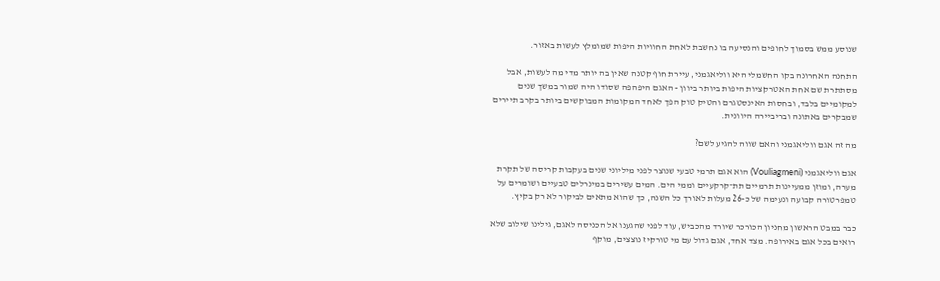שנוסע ממש בסמוך לחופים והנסיעה בו נחשבת לאחת החוויות היפות שמומלץ לעשות באזור.

התחנה האחרונה בקו החשמלי היא ווליאגמני, עיירת חוף קטנה שאין בה יותר מדי מה לעשות, אבל מסתתרת שם אחת האטרקציות היפות ביותר ביוון - האגם היפהפה שסודו היה שמור במשך שנים למקומיים בלבד, ובחסות האינסטגרם והטיק טוק הפך לאחד המקומות המבוקשים ביותר בקרב תיירים שמבקרים באתונה ובריביירה היוונית.

מה זה אגם ווליאגמני והאם שווה להגיע לשם?

אגם ווליאגמני (Vouliagmeni) הוא אגם תרמי טבעי שנוצר לפני מיליוני שנים בעקבות קריסה של תקרת מערה, ומוזן ממעיינות תרמיים תת־קרקעיים וממי הים. המים עשירים במינרלים טבעיים ושומרים על טמפרטורה קבועה ונעימה של כ-26 מעלות לאורך כל השנה, כך שהוא מתאים לביקור לא רק בקיץ.

כבר במבט הראשון מחניון הכורכר שיורד מהכביש, עוד לפני שהגענו אל הכניסה לאגם, גילינו שילוב שלא רואים בכל אגם באירופה. מצד אחד, אגם גדול עם מי טורקיז נוצצים, מוקף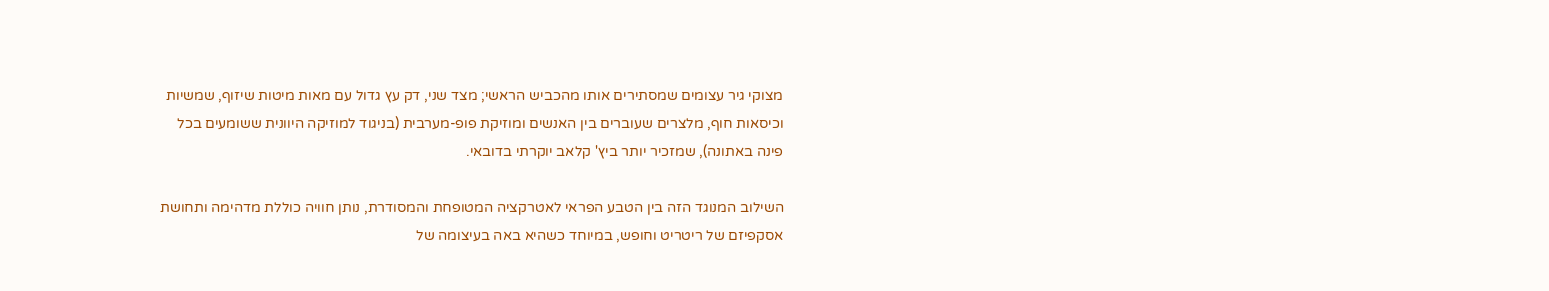מצוקי גיר עצומים שמסתירים אותו מהכביש הראשי; מצד שני, דק עץ גדול עם מאות מיטות שיזוף, שמשיות וכיסאות חוף, מלצרים שעוברים בין האנשים ומוזיקת פופ-מערבית (בניגוד למוזיקה היוונית ששומעים בכל פינה באתונה), שמזכיר יותר ביץ' קלאב יוקרתי בדובאי.

השילוב המנוגד הזה בין הטבע הפראי לאטרקציה המטופחת והמסודרת, נותן חוויה כוללת מדהימה ותחושת אסקפיזם של ריטריט וחופש, במיוחד כשהיא באה בעיצומה של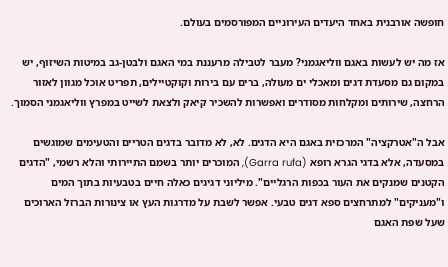חופשה אורבנית באחד היעדים העירוניים המפורסמים בעולם.

אז מה יש לעשות באגם ווליאגמני? מעבר לטבילה מרעננת במי האגם ולבטן-גב במיטות השיזוף, יש במקום גם מסעדת דגים ומאכלי ים מעולה, ברים עם בירות וקוקטיילים, תפריט אוכל מגוון לאזור הרחצה, שירותים ומקלחות מסודרים ואפשרות להשכיר קיאק ולצאת לשייט במפרץ ווליאגמני הסמוך.

אבל ה"אטרקציה" המרכזית באגם היא הדגים. לא, לא מדובר בדגים הטריים והטעימים שמוגשים במסעדה, אלא בדגי הגרא רופא (Garra rufa), המוכרים יותר בשמם התיירותי והלא רשמי, "הדגים הקטנים שמנקים את העור בכפות הרגליים". מיליוני דגיגים כאלה חיים בטבעיות בתוך המים ו"מעניקים" למתרחצים ספא דגים טבעי. אפשר לשבת על מדרגות העץ או צינורות הברזל הארוכים שעל שפת האגם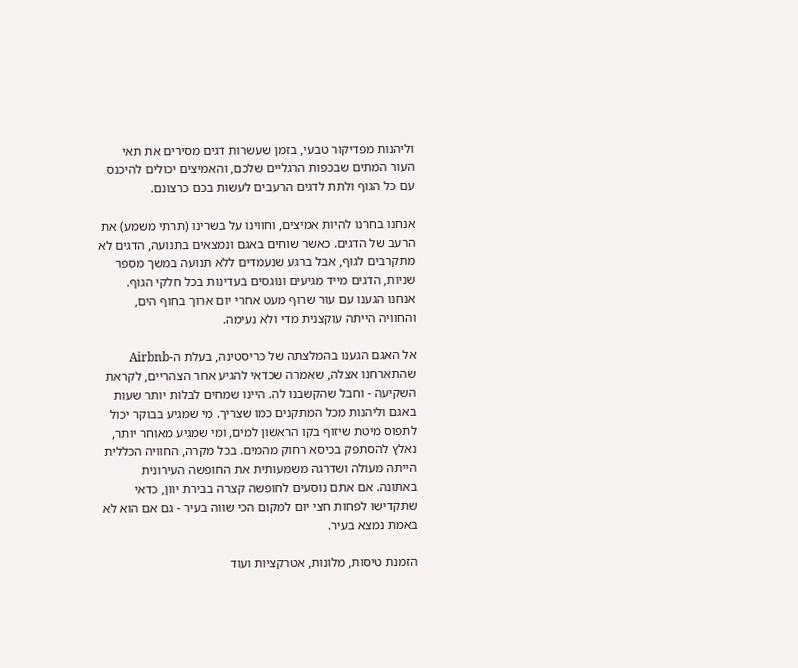וליהנות מפדיקור טבעי, בזמן שעשרות דגים מסירים את תאי העור המתים שבכפות הרגליים שלכם, והאמיצים יכולים להיכנס עם כל הגוף ולתת לדגים הרעבים לעשות בכם כרצונם.

אנחנו בחרנו להיות אמיצים, וחווינו על בשרינו (תרתי משמע) את הרעב של הדגים. כאשר שוחים באגם ונמצאים בתנועה, הדגים לא מתקרבים לגוף, אבל ברגע שנעמדים ללא תנועה במשך מספר שניות, הדגים מייד מגיעים ונוגסים בעדינות בכל חלקי הגוף. אנחנו הגענו עם עור שרוף מעט אחרי יום ארוך בחוף הים, והחוויה הייתה עוקצנית מדי ולא נעימה.

אל האגם הגענו בהמלצתה של כריסטינה, בעלת ה-Airbnb שהתארחנו אצלה, שאמרה שכדאי להגיע אחר הצהריים, לקראת השקיעה - וחבל שהקשבנו לה. היינו שמחים לבלות יותר שעות באגם וליהנות מכל המתקנים כמו שצריך. מי שמגיע בבוקר יכול לתפוס מיטת שיזוף בקו הראשון למים, ומי שמגיע מאוחר יותר, נאלץ להסתפק בכיסא רחוק מהמים. בכל מקרה, החוויה הכללית הייתה מעולה ושדרגה משמעותית את החופשה העירונית באתונה. אם אתם נוסעים לחופשה קצרה בבירת יוון, כדאי שתקדישו לפחות חצי יום למקום הכי שווה בעיר - גם אם הוא לא באמת נמצא בעיר.

הזמנת טיסות, מלונות, אטרקציות ועוד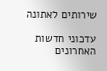שירותים לאתונה

עדכוני חדשות האחרונים